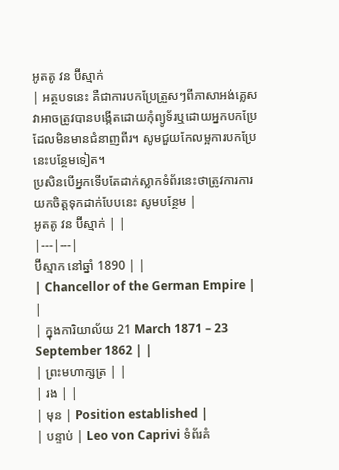អូតតូ វន ប៊ីស្មាក់
| អត្ថបទនេះ គឺជាការបកប្រែត្រួសៗពីភាសាអង់គ្លេស វាអាចត្រូវបានបង្កើតដោយកុំព្យូទ័រឬដោយអ្នកបកប្រែដែលមិនមានជំនាញពីរ។ សូមជួយកែលម្អការបកប្រែនេះបន្ថែមទៀត។
ប្រសិនបើអ្នកទើបតែដាក់ស្លាកទំព័រនេះថាត្រូវការការយកចិត្តទុកដាក់បែបនេះ សូមបន្ថែម |
អូតតូ វន ប៊ីស្មាក់ | |
|---|---|
ប៊ីស្មាក នៅឆ្នាំ 1890 | |
| Chancellor of the German Empire | |
| ក្នុងការិយាល័យ 21 March 1871 – 23 September 1862 | |
| ព្រះមហាក្សត្រ | |
| រង | |
| មុន | Position established |
| បន្ទាប់ | Leo von Caprivi ទំព័រគំ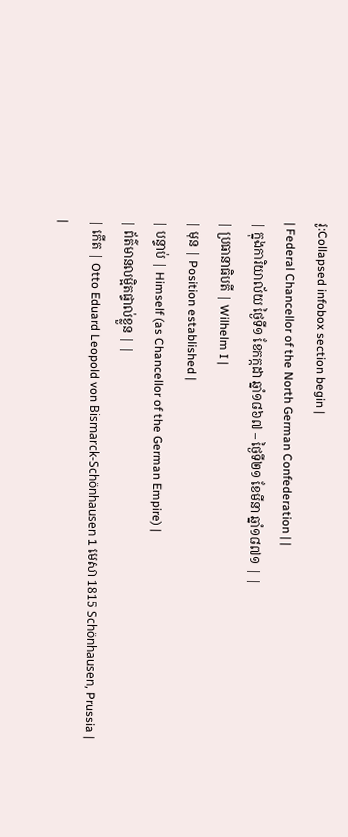រូ:Collapsed infobox section begin |
| Federal Chancellor of the North German Confederation | |
| ក្នុងការិយាល័យ ថ្ងៃទី១ ខែកក្កដា ឆ្នាំ១៨៦៧ – ថ្ងៃទី២១ ខែមីនា ឆ្នាំ១៨៧១ | |
| ប្រធានាធិបតី | Wilhelm I |
| មុន | Position established |
| បន្ទាប់ | Himself (as Chancellor of the German Empire) |
| ព័ត៌មានលម្អិតផ្ទាល់ខ្លួន | |
| កើត | Otto Eduard Leopold von Bismarck-Schönhausen 1 មេសា 1815 Schönhausen, Prussia |
|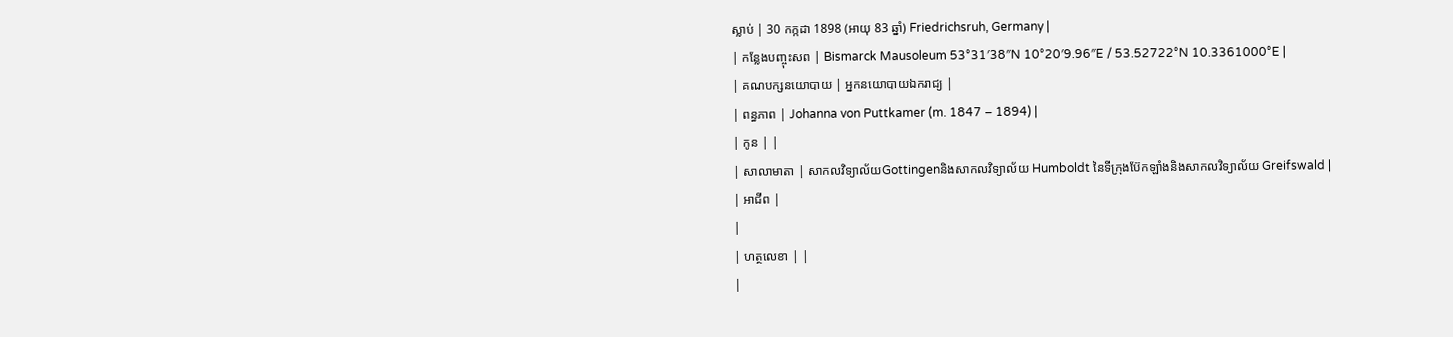ស្លាប់ | 30 កក្កដា 1898 (អាយុ 83 ឆ្នាំ) Friedrichsruh, Germany |
| កន្លែងបញ្ចុះសព | Bismarck Mausoleum 53°31′38″N 10°20′9.96″E / 53.52722°N 10.3361000°E |
| គណបក្សនយោបាយ | អ្នកនយោបាយឯករាជ្យ |
| ពន្ធភាព | Johanna von Puttkamer (m. 1847 – 1894) |
| កូន | |
| សាលាមាតា | សាកលវិទ្យាល័យGottingenនិងសាកលវិទ្យាល័យ Humboldt នៃទីក្រុងប៊ែកឡាំងនិងសាកលវិទ្យាល័យ Greifswald |
| អាជីព |
|
| ហត្ថលេខា | |
|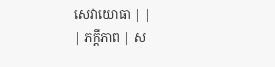សេវាយោធា | |
| ភក្ដីភាព | ស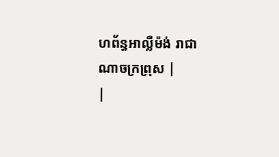ហព័ន្ធអាល្លឺម៉ង់ រាជាណាចក្រព្រុស |
|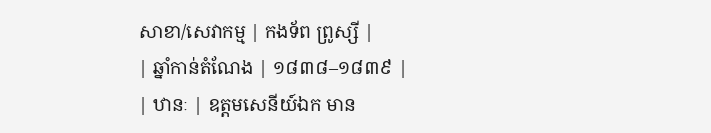សាខា/សេវាកម្ម | កងទ័ព ព្រូស្សី |
| ឆ្នាំកាន់តំណែង | ១៨៣៨–១៨៣៩ |
| ឋានៈ | ឧត្តមសេនីយ៍ឯក មាន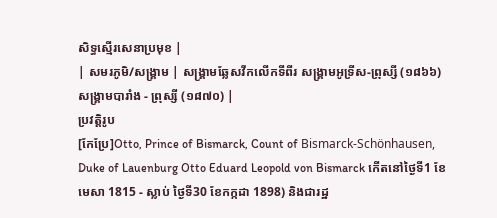សិទ្ធស្មើរសេនាប្រមុខ |
| សមរភូមិ/សង្គ្រាម | សង្គ្រាមឆ្លែសវីកលើកទីពីរ សង្គ្រាមអូទ្រីស-ព្រុស្សី (១៨៦៦) សង្គ្រាមបារាំង - ព្រុស្សី (១៨៧០) |
ប្រវត្តិរូប
[កែប្រែ]Otto, Prince of Bismarck, Count of Bismarck-Schönhausen, Duke of Lauenburg Otto Eduard Leopold von Bismarck កើតនៅថ្ងៃទី1 ខែមេសា 1815 - ស្លាប់ ថ្ងៃទី30 ខែកក្កដា 1898) និងជារដ្ឋ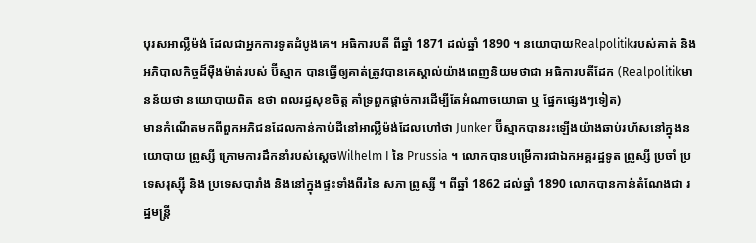បុរសអាល្លឺម៉ង់ ដែលជាអ្នកការទូតដំបូងគេ។ អធិការបតី ពីឆ្នាំ 1871 ដល់ឆ្នាំ 1890 ។ នយោបាយRealpolitikរបស់គាត់ និងអភិបាលកិច្ចដ៏ម៉ឺងម៉ាត់របស់ ប៊ីស្មាក បានធ្វើឲ្យគាត់ត្រូវបានគេស្គាល់យ៉ាងពេញនិយមថាជា អធិការបតីដែក (Realpolitikមានន័យថា នយោបាយពិត ឧថា ពលរដ្ធសុខចិត្ត គាំទ្រពួកផ្ដាច់ការដើម្បីតែអំណាចយោធា ឬ ផ្នែកផ្សេងៗទៀត)
មានកំណើតមកពីពួកអភិជនដែលកាន់កាប់ដីនៅអាល្លឺម៉ង់ដែលហៅថា Junker ប៊ីស្មាកបានរះឡើងយ៉ាងឆាប់រហ័សនៅក្នុងនយោបាយ ព្រូស្សី ក្រោមការដឹកនាំរបស់ស្ដេចWilhelm I នៃ Prussia ។ លោកបានបម្រើការជាឯកអគ្គរដ្ឋទូត ព្រូស្សី ប្រចាំ ប្រទេសរុស្ស៊ី និង ប្រទេសបារាំង និងនៅក្នុងផ្ទះទាំងពីរនៃ សភា ព្រូស្សី ។ ពីឆ្នាំ 1862 ដល់ឆ្នាំ 1890 លោកបានកាន់តំណែងជា រដ្ឋមន្ត្រី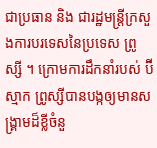ជាប្រធាន និង ជារដ្ឋមន្ត្រីក្រសួងការបរទេសនៃប្រទេស ព្រូស្សី ។ ក្រោមការដឹកនាំរបស់ ប៊ីស្មាក ព្រូស្សីបានបង្កឲ្យមានសង្រ្គាមដ៏ខ្លីចំនួ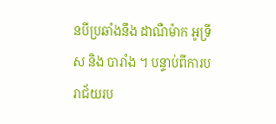នបីប្រឆាំងនឹង ដាណឺម៉ាក អូទ្រីស និង បារាំង ។ បន្ទាប់ពីការបរាជ័យរប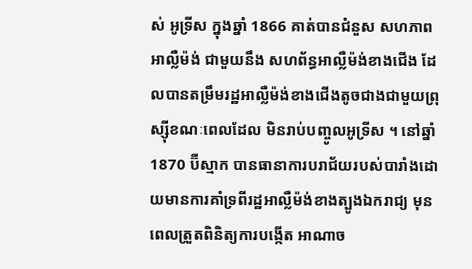ស់ អូទ្រីស ក្នុងឆ្នាំ 1866 គាត់បានជំនួស សហភាពអាល្លឺម៉ង់ ជាមួយនឹង សហព័ន្ធអាល្លឺម៉ង់ខាងជើង ដែលបានតម្រឹមរដ្ឋអាល្លឺម៉ង់ខាងជើងតូចជាងជាមួយព្រុស្ស៊ីខណៈពេលដែល មិនរាប់បញ្ចូលអូទ្រីស ។ នៅឆ្នាំ 1870 ប៊ីស្មាក បានធានាការបរាជ័យរបស់បារាំងដោយមានការគាំទ្រពីរដ្ឋអាល្លឺម៉ង់ខាងត្បូងឯករាជ្យ មុនពេលត្រួតពិនិត្យការបង្កើត អាណាច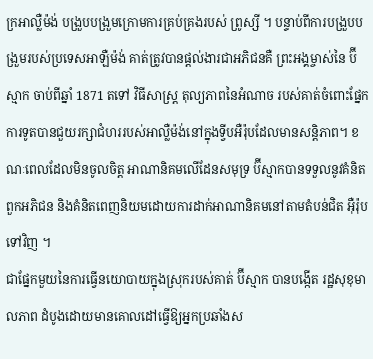ក្រអាល្លឺម៉ង់ បង្រួបបង្រួមក្រោមការគ្រប់គ្រងរបស់ ព្រូស្សី ។ បន្ទាប់ពីការបង្រួបបង្រួមរបស់ប្រទេសអាឡឺម៉ង់ គាត់ត្រូវបានផ្តល់ងារជាអភិជនគឺ ព្រះអង្គម្ចាស់នៃ ប៊ីស្មាក ចាប់ពីឆ្នាំ 1871 តទៅ វិធីសាស្រ្ត តុល្យភាពនៃអំណាច របស់គាត់ចំពោះផ្នែកការទូតបានជួយរក្សាជំហររបស់អាល្លឺម៉ង់នៅក្នុងទ្វីបអឺរ៉ុបដែលមានសន្តិភាព។ ខណៈពេលដែលមិនចូលចិត្ត អាណានិគមលើដែនសមុទ្រ ប៊ីស្មាកបានទទួលនូវគំនិតពួកអភិជន និងគំនិតពេញនិយមដោយការដាក់អាណានិគមនៅតាមតំបន់ជិត អុឺរ៉ុបទៅវិញ ។
ជាផ្នែកមួយនៃការធ្វើនយោបាយក្នុងស្រុករបស់គាត់ ប៊ីស្មាក បានបង្កើត រដ្ឋសុខុមាលភាព ដំបូងដោយមានគោលដៅធ្វើឱ្យអ្នកប្រឆាំងស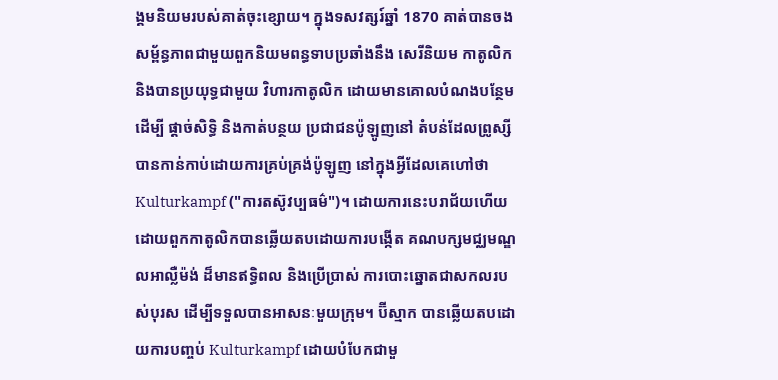ង្គមនិយមរបស់គាត់ចុះខ្សោយ។ ក្នុងទសវត្សរ៍ឆ្នាំ 1870 គាត់បានចងសម្ព័ន្ធភាពជាមួយពួកនិយមពន្ធទាបប្រឆាំងនឹង សេរីនិយម កាតូលិក និងបានប្រយុទ្ធជាមួយ វិហារកាតូលិក ដោយមានគោលបំណងបន្ថែមដើម្បី ផ្តាច់សិទ្ធិ និងកាត់បន្ថយ ប្រជាជនប៉ូឡូញនៅ តំបន់ដែលព្រូស្សីបានកាន់កាប់ដោយការគ្រប់គ្រង់ប៉ូឡូញ នៅក្នុងអ្វីដែលគេហៅថា Kulturkampf ("ការតស៊ូវប្បធម៌")។ ដោយការនេះបរាជ័យហើយដោយពួកកាតូលិកបានឆ្លើយតបដោយការបង្កើត គណបក្សមជ្ឈមណ្ឌលអាល្លឺម៉ង់ ដ៏មានឥទ្ធិពល និងប្រើប្រាស់ ការបោះឆ្នោតជាសកលរបស់បុរស ដើម្បីទទួលបានអាសនៈមួយក្រុម។ ប៊ីស្មាក បានឆ្លើយតបដោយការបញ្ចប់ Kulturkampf ដោយបំបែកជាមួ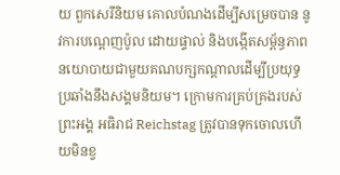យ ពួកសេរីនិយម គោលបំណងដើម្បីសម្រេចបាន នូវការបណ្តេញប៉ូល ដោយផ្ទាល់ និងបង្កើតសម្ព័ន្ធភាពនយោបាយជាមួយគណបក្សកណ្តាលដើម្បីប្រយុទ្ធប្រឆាំងនឹងសង្គមនិយម។ ក្រោមការគ្រប់គ្រងរបស់ព្រះអង្គ អធិរាជ Reichstag ត្រូវបានទុកចោលហើយមិនខ្វ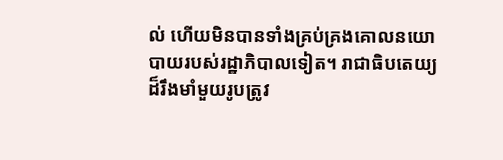ល់ ហើយមិនបានទាំងគ្រប់គ្រងគោលនយោបាយរបស់រដ្ឋាភិបាលទៀត។ រាជាធិបតេយ្យដ៏រឹងមាំមួយរូបត្រូវ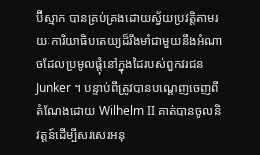ប៊ីស្មាក បានគ្រប់គ្រងដោយស្វ័យប្រវត្តិតាមរយៈការិយាធិបតេយ្យដ៏រឹងមាំជាមួយនឹងអំណាចដែលប្រមូលផ្តុំនៅក្នុងដៃរបស់ពួកវរជន Junker ។ បន្ទាប់ពីត្រូវបានបណ្តេញចេញពីតំណែងដោយ Wilhelm II គាត់បានចូលនិវត្តន៍ដើម្បីសរសេរអនុ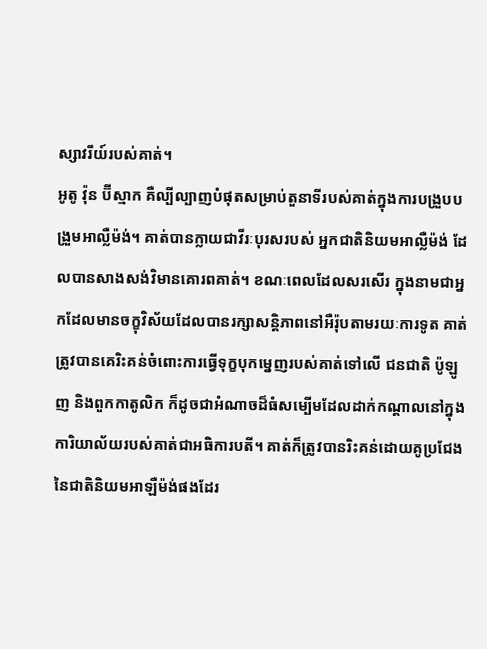ស្សាវរីយ៍របស់គាត់។
អូតូ វ៉ុន ប៊ីស្មាក គឺល្បីល្បាញបំផុតសម្រាប់តួនាទីរបស់គាត់ក្នុងការបង្រួបបង្រួមអាល្លឺម៉ង់។ គាត់បានក្លាយជាវីរៈបុរសរបស់ អ្នកជាតិនិយមអាល្លឺម៉ង់ ដែលបានសាងសង់វិមានគោរពគាត់។ ខណៈពេលដែលសរសើរ ក្នុងនាមជាអ្នកដែលមានចក្ខុវិស័យដែលបានរក្សាសន្តិភាពនៅអឺរ៉ុបតាមរយៈការទូត គាត់ត្រូវបានគេរិះគន់ចំពោះការធ្វើទុក្ខបុកម្នេញរបស់គាត់ទៅលើ ជនជាតិ ប៉ូឡូញ និងពួកកាតូលិក ក៏ដូចជាអំណាចដ៏ធំសម្បើមដែលដាក់កណ្តាលនៅក្នុងការិយាល័យរបស់គាត់ជាអធិការបតី។ គាត់ក៏ត្រូវបានរិះគន់ដោយគូប្រជែងនៃជាតិនិយមអាឡឺម៉ង់ផងដែរ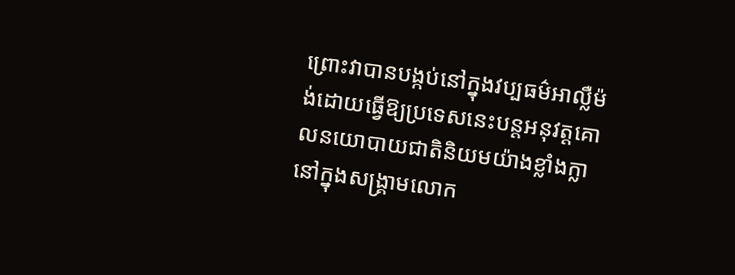ព្រោះវាបានបង្កប់នៅក្នុងវប្បធម៌អាល្លឺម៉ង់ដោយធ្វើឱ្យប្រទេសនេះបន្តអនុវត្តគោលនយោបាយជាតិនិយមយ៉ាងខ្លាំងក្លានៅក្នុងសង្គ្រាមលោក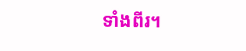ទាំងពីរ។